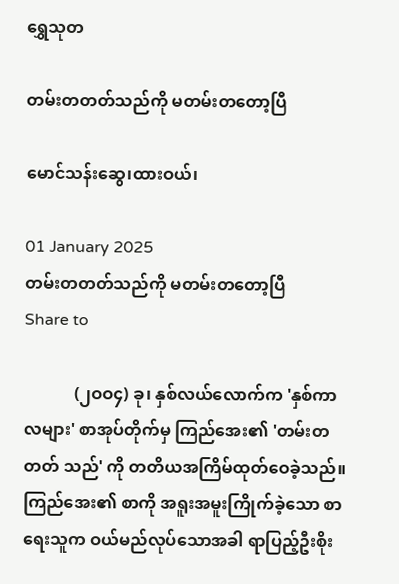ရွှေသုတ‌

တမ်းတတတ်သည်ကို မတမ်းတတော့ပြီ

မောင်သန်းဆွေ၊ထားဝယ်၊

01 January 2025
တမ်းတတတ်သည်ကို မတမ်းတတော့ပြီ
Share to

            (၂ဝဝ၄) ခု၊ နှစ်လယ်လောက်က 'နှစ်ကာလများ' စာအုပ်တိုက်မှ ကြည်အေး၏ 'တမ်းတတတ် သည်' ကို တတိယအကြိမ်ထုတ်ဝေခဲ့သည်။ ကြည်အေး၏ စာကို အရူးအမူးကြိုက်ခဲ့သော စာရေးသူက ဝယ်မည်လုပ်သောအခါ ရာပြည့်ဦးစိုး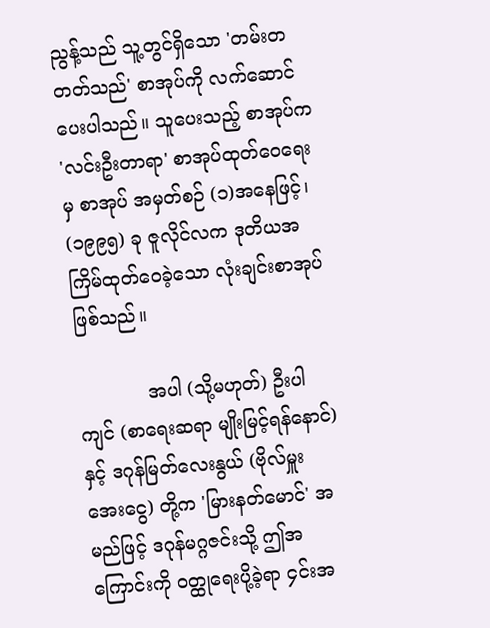ညွန့်သည် သူ့တွင်ရှိသော 'တမ်းတတတ်သည်' စာအုပ်ကို လက်ဆောင်ပေးပါသည်။ သူပေးသည့် စာအုပ်က 'လင်းဦးတာရာ' စာအုပ်ထုတ်ဝေရေးမှ စာအုပ် အမှတ်စဉ် (၁)အနေဖြင့်၊ (၁၉၉၅) ခု ဇူလိုင်လက ဒုတိယအကြိမ်ထုတ်ဝေခဲ့သော လုံးချင်းစာအုပ် ဖြစ်သည်။

            အပါ (သို့မဟုတ်) ဦးပါကျင် (စာရေးဆရာ မျိုးမြင့်ရန်နောင်)နှင့် ဒဂုန်မြတ်လေးနွယ် (ဗိုလ်မှူး အေးငွေ) တို့က 'မြားနတ်မောင်' အမည်ဖြင့် ဒဂုန်မဂ္ဂဇင်းသို့ ဤအကြောင်းကို ဝတ္ထုရေးပို့ခဲ့ရာ ၄င်းအ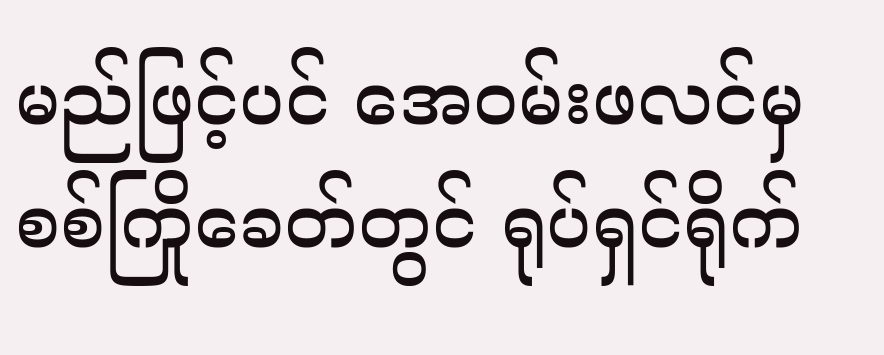မည်ဖြင့်ပင် အေဝမ်းဖလင်မှ စစ်ကြိုခေတ်တွင် ရုပ်ရှင်ရိုက်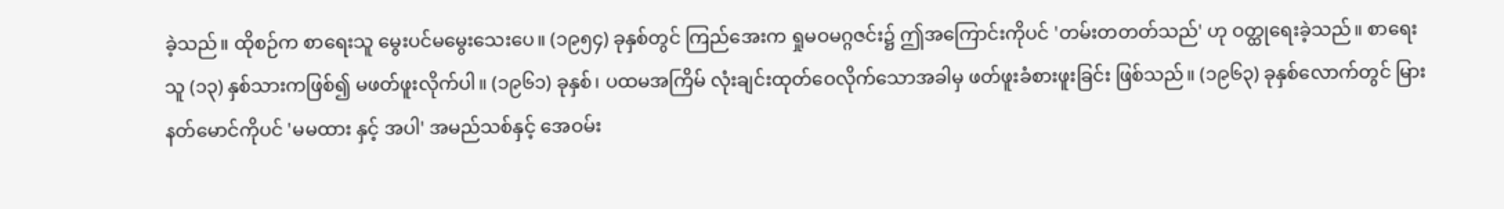ခဲ့သည်။ ထိုစဉ်က စာရေးသူ မွေးပင်မမွေးသေးပေ။ (၁၉၅၄) ခုနှစ်တွင် ကြည်အေးက ရှုမဝမဂ္ဂဇင်း၌ ဤအကြောင်းကိုပင် 'တမ်းတတတ်သည်' ဟု ဝတ္ထုရေးခဲ့သည်။ စာရေးသူ (၁၃) နှစ်သားကဖြစ်၍ မဖတ်ဖူးလိုက်ပါ။ (၁၉၆၁) ခုနှစ်၊ ပထမအကြိမ် လုံးချင်းထုတ်ဝေလိုက်သောအခါမှ ဖတ်ဖူးခံစားဖူးခြင်း ဖြစ်သည်။ (၁၉၆၃) ခုနှစ်လောက်တွင် မြားနတ်မောင်ကိုပင် 'မမထား နှင့် အပါ' အမည်သစ်နှင့် အေဝမ်း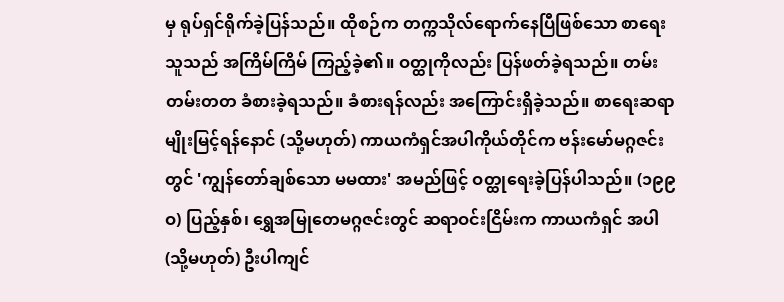မှ ရုပ်ရှင်ရိုက်ခဲ့ပြန်သည်။ ထိုစဉ်က တက္ကသိုလ်ရောက်နေပြီဖြစ်သော စာရေးသူသည် အကြိမ်ကြိမ် ကြည့်ခဲ့၏။ ဝတ္ထုကိုလည်း ပြန်ဖတ်ခဲ့ရသည်။ တမ်းတမ်းတတ ခံစားခဲ့ရသည်။ ခံစားရန်လည်း အကြောင်းရှိခဲ့သည်။ စာရေးဆရာ မျိုးမြင့်ရန်နောင် (သို့မဟုတ်) ကာယကံရှင်အပါကိုယ်တိုင်က ဗန်းမော်မဂ္ဂဇင်းတွင် 'ကျွန်တော်ချစ်သော မမထား' အမည်ဖြင့် ဝတ္ထုရေးခဲ့ပြန်ပါသည်။ (၁၉၉ဝ) ပြည့်နှစ်၊ ရွှေအမြုတေမဂ္ဂဇင်းတွင် ဆရာဝင်းငြိမ်းက ကာယကံရှင် အပါ (သို့မဟုတ်) ဦးပါကျင်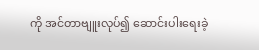ကို အင်တာဗျူးလုပ်၍ ဆောင်းပါးရေးခဲ့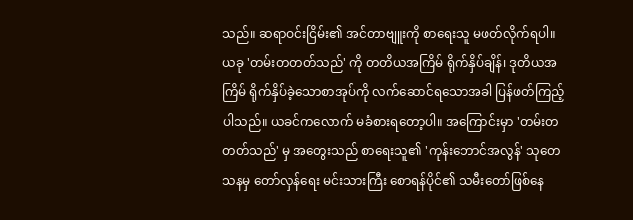သည်။ ဆရာဝင်းငြိမ်း၏ အင်တာဗျူးကို စာရေးသူ မဖတ်လိုက်ရပါ။ ယခု 'တမ်းတတတ်သည်' ကို တတိယအကြိမ် ရိုက်နှိပ်ချိန်၊ ဒုတိယအကြိမ် ရိုက်နှိပ်ခဲ့သောစာအုပ်ကို လက်ဆောင်ရသောအခါ ပြန်ဖတ်ကြည့်ပါသည်။ ယခင်ကလောက် မခံစားရတော့ပါ။ အကြောင်းမှာ 'တမ်းတတတ်သည်' မှ အတွေးသည် စာရေးသူ၏ 'ကုန်းဘောင်အလွန်' သုတေသနမှ တော်လှန်ရေး မင်းသားကြီး စောရန်ပိုင်၏ သမီးတော်ဖြစ်နေ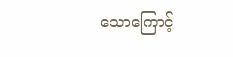သောကြောင့်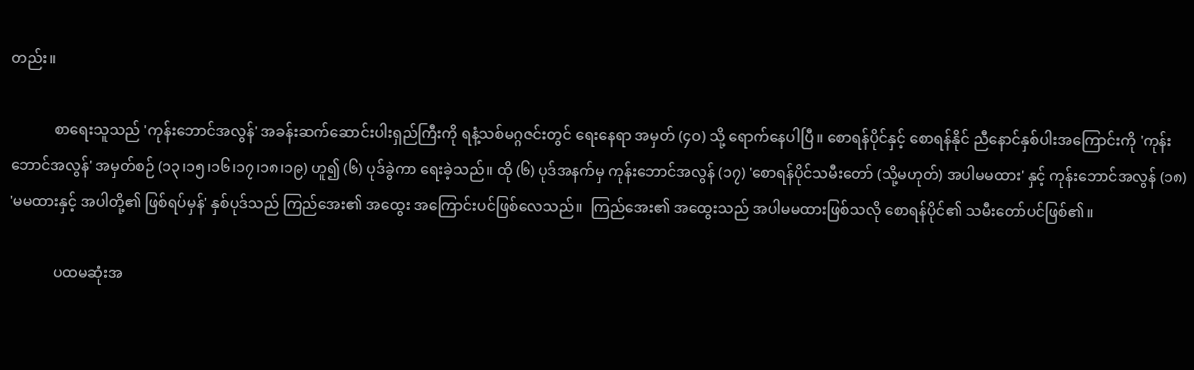တည်း။

            စာရေးသူသည် 'ကုန်းဘောင်အလွန်' အခန်းဆက်ဆောင်းပါးရှည်ကြီးကို ရနံ့သစ်မဂ္ဂဇင်းတွင် ရေးနေရာ အမှတ် (၄ဝ) သို့ ရောက်နေပါပြီ။ စောရန်ပိုင်နှင့် စောရန်နိုင် ညီနောင်နှစ်ပါးအကြောင်းကို 'ကုန်းဘောင်အလွန်' အမှတ်စဉ် (၁၃၊၁၅၊၁၆၊၁၇၊၁၈၊၁၉) ဟူ၍ (၆) ပုဒ်ခွဲကာ ရေးခဲ့သည်။ ထို (၆) ပုဒ်အနက်မှ ကုန်းဘောင်အလွန် (၁၇) 'စောရန်ပိုင်သမီးတော် (သို့မဟုတ်) အပါမမထား' နှင့် ကုန်းဘောင်အလွန် (၁၈) 'မမထားနှင့် အပါတို့၏ ဖြစ်ရပ်မှန်' နှစ်ပုဒ်သည် ကြည်အေး၏ အထွေး အကြောင်းပင်ဖြစ်လေသည်။  ကြည်အေး၏ အထွေးသည် အပါမမထားဖြစ်သလို စောရန်ပိုင်၏ သမီးတော်ပင်ဖြစ်၏။

            ပထမဆုံးအ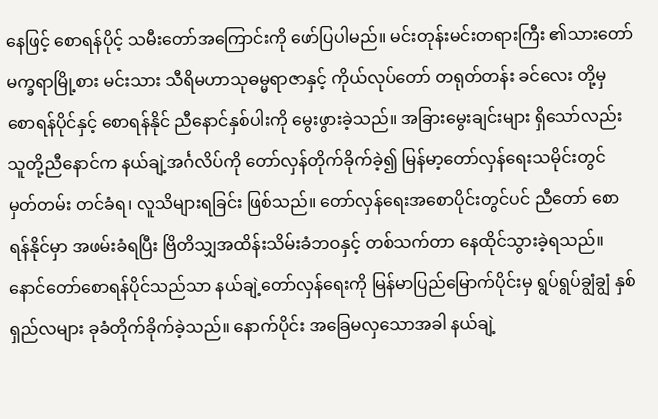နေဖြင့် စောရန်ပိုင့် သမီးတော်အကြောင်းကို ဖော်ပြပါမည်။ မင်းတုန်းမင်းတရားကြီး ၏သားတော် မက္ခရာမြို့စား မင်းသား သီရိမဟာသုဓမ္မရာဇာနှင့် ကိုယ်လုပ်တော် တရုတ်တန်း ခင်လေး တို့မှ စောရန်ပိုင်နှင့် စောရန်နိုင် ညီနောင်နှစ်ပါးကို မွေးဖွားခဲ့သည်။ အခြားမွေးချင်းများ ရှိသော်လည်း သူတို့ညီနောင်က နယ်ချဲ့အင်္ဂလိပ်ကို တော်လှန်တိုက်ခိုက်ခဲ့၍ မြန်မာ့တော်လှန်ရေးသမိုင်းတွင် မှတ်တမ်း တင်ခံရ၊ လူသိများရခြင်း ဖြစ်သည်။ တော်လှန်ရေးအစောပိုင်းတွင်ပင် ညီတော် စောရန်နိုင်မှာ အဖမ်းခံရပြီး ဗြိတိသျှအထိန်းသိမ်းခံဘဝနှင့် တစ်သက်တာ နေထိုင်သွားခဲ့ရသည်။ နောင်တော်စောရန်ပိုင်သည်သာ နယ်ချဲ့တော်လှန်ရေးကို မြန်မာပြည်မြောက်ပိုင်းမှ ရွပ်ရွပ်ချွံချွံ နှစ်ရှည်လများ ခုခံတိုက်ခိုက်ခဲ့သည်။ နောက်ပိုင်း အခြေမလှသောအခါ နယ်ချဲ့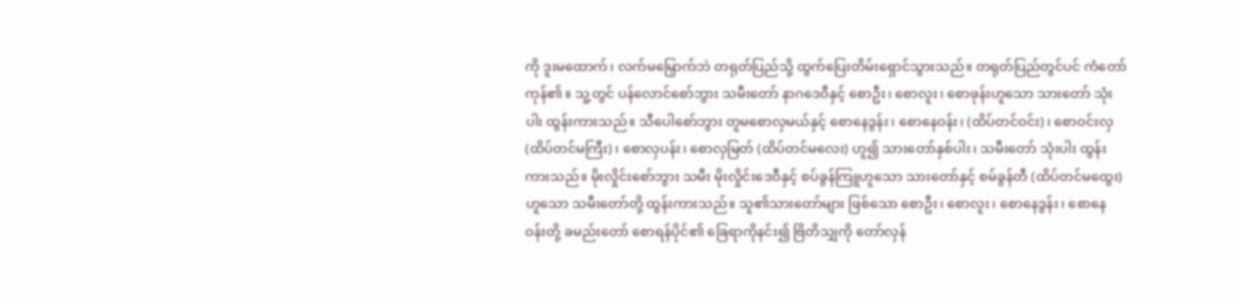ကို ဒူးမထောက်၊ လက်မမြှောက်ဘဲ တရုတ်ပြည်သို့ ထွက်ပြေးတိမ်းရှောင်သွားသည်။ တရုတ်ပြည်တွင်ပင် ကံတော်ကုန်၏။ သူ့တွင် ပန်လောင်စော်ဘွား သမီးတော် နာဂဒေဝီနှင့် စောဦး၊ စောလူး၊ စောဖုန်းဟူသော သားတော် သုံးပါး ထွန်းကားသည်။ သီပေါစော်ဘွား တူမစောလှမယ်နှင့် စောနေဒွန်း၊ စောနေဝန်း၊ (ထိပ်တင်ဝင်း)၊ စောဝင်းလှ (ထိပ်တင်မကြီး)၊ စောလှပန်း၊ စောလှမြတ် (ထိပ်တင်မလေး) ဟူ၍ သားတော်နှစ်ပါး၊ သမီးတော် သုံးပါး ထွန်းကားသည်။ မိုးလှိုင်းစော်ဘွား သမီး မိုးလှိုင်းဒေဝီနှင့် စပ်ခွန်ကြူဟူသော သားတော်နှင့် စမ်ခွန်တီ (ထိပ်တင်မထွေး) ဟူသော သမီးတော်တို့ ထွန်းကားသည်။ သူ၏သားတော်များ ဖြစ်သော စောဦး၊ စောလူး၊ စောနေဒွန်း၊ စောနေဝန်းတို့ ခမည်းတော် စောရန်ပိုင်၏ ခြေရာကိုနင်း၍ ဗြိတိသျှကို တော်လှန်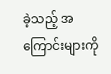ခဲ့သည့် အကြောင်းများကို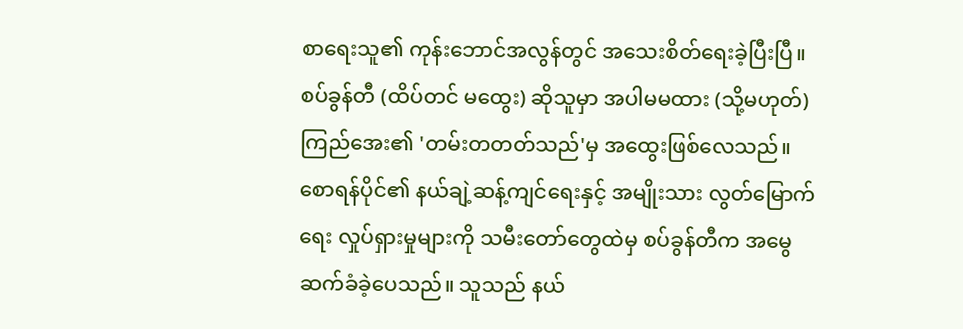စာရေးသူ၏ ကုန်းဘောင်အလွန်တွင် အသေးစိတ်ရေးခဲ့ပြီးပြီ။ စပ်ခွန်တီ (ထိပ်တင် မထွေး) ဆိုသူမှာ အပါမမထား (သို့မဟုတ်) ကြည်အေး၏ 'တမ်းတတတ်သည်'မှ အထွေးဖြစ်လေသည်။ စောရန်ပိုင်၏ နယ်ချဲ့ဆန့်ကျင်ရေးနှင့် အမျိုးသား လွတ်မြောက်ရေး လှုပ်ရှားမှုများကို သမီးတော်တွေထဲမှ စပ်ခွန်တီက အမွေ ဆက်ခံခဲ့ပေသည်။ သူသည် နယ်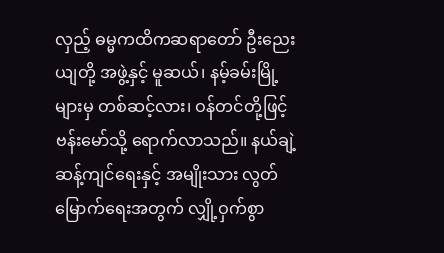လှည့် ဓမ္မကထိကဆရာတော် ဦးညေးယျတို့ အဖွဲ့နှင့် မူဆယ်၊ နမ့်ခမ်းမြို့များမှ တစ်ဆင့်လား၊ ဝန်တင်တို့ဖြင့် ဗန်းမော်သို့ ရောက်လာသည်။ နယ်ချဲ့ဆန့်ကျင်ရေးနှင့် အမျိုးသား လွတ်မြောက်ရေးအတွက် လျှို့ဝှက်စွာ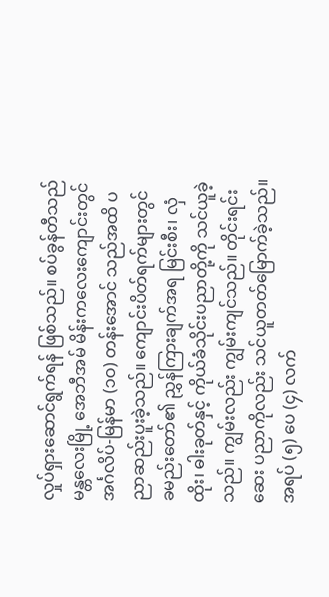လှုပ်ရှားဆောင်ရွက်ရန် ဖြစ်သည်။ စပ်ခွန်တီသည် မန္တလေးမြို့ အေဘီအမ် မိန်းကလေးကျောင်းတွင် အင်္ဂလိပ်-မြန်မာ (၁ဝ) တန်းအောင် သည်အထိ ပညာဆည်းပူးခဲ့သည်။ ကျောင်းပိတ်ရက်များတွင် ခမည်းတော်၏ ညွှန်ကြားချက်အရ မြင်းစီး၊ လှံထိုး၊ ဓါးခုတ်နှင့် ကိုယ်ခံသိုင်းပညာတို့ကို သင်ယူခဲ့သည်။ ကျွမ်းလည်း ကျွမ်းကျင်သည်။ တိုင်းရင်းဆေး ပညာကိုလည်း သင်ယူတတ်မြောက်ခဲ့သည်။ အရပ် (၅) ပေ (၄) လက်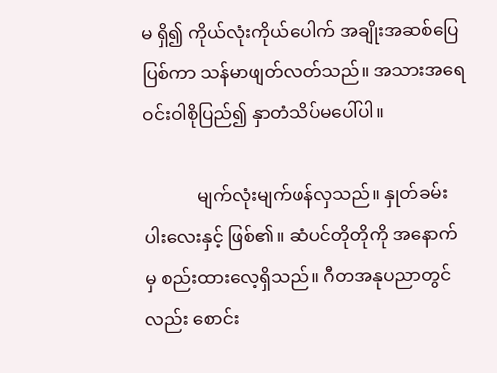မ ရှိ၍ ကိုယ်လုံးကိုယ်ပေါက် အချိုးအဆစ်ပြေပြစ်ကာ သန်မာဖျတ်လတ်သည်။ အသားအရေ ဝင်းဝါစိုပြည်၍ နှာတံသိပ်မပေါ်ပါ။

            မျက်လုံးမျက်ဖန်လှသည်။ နှုတ်ခမ်းပါးလေးနှင့် ဖြစ်၏။ ဆံပင်တိုတိုကို အနောက်မှ စည်းထားလေ့ရှိသည်။ ဂီတအနုပညာတွင်လည်း စောင်း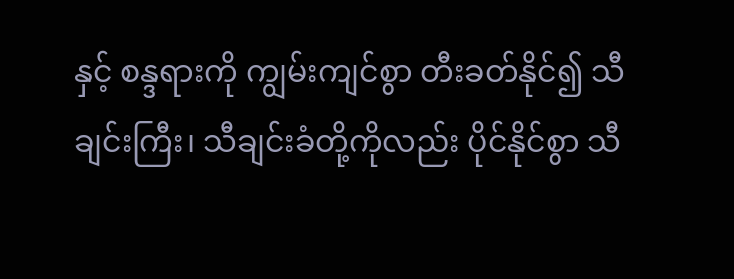နှင့် စန္ဒရားကို ကျွမ်းကျင်စွာ တီးခတ်နိုင်၍ သီချင်းကြီး၊ သီချင်းခံတို့ကိုလည်း ပိုင်နိုင်စွာ သီ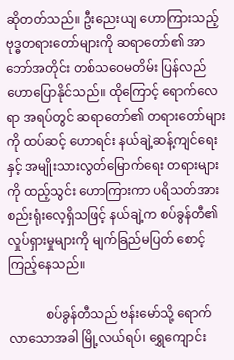ဆိုတတ်သည်။ ဦးညေးယျ ဟောကြားသည့် ဗုဒ္ဓတရားတော်များကို ဆရာတော်၏ အာဘော်အတိုင်း တစ်သဝေမတိမ်း ပြန်လည် ဟောပြောနိုင်သည်။ ထိုကြောင့် ရောက်လေရာ အရပ်တွင် ဆရာတော်၏ တရားတော်များကို ထပ်ဆင့် ဟောရင်း နယ်ချဲ့ဆန့်ကျင်ရေးနှင့် အမျိုးသားလွတ်မြောက်ရေး တရားများကို ထည့်သွင်း ဟောကြားကာ ပရိသတ်အား စည်းရုံးလေ့ရှိသဖြင့် နယ်ချဲ့က စပ်ခွန်တီ၏ လှုပ်ရှားမှုများကို မျက်ခြည်မပြတ် စောင့်ကြည့်နေသည်။

            စပ်ခွန်တီသည် ဗန်းမော်သို့ ရောက်လာသောအခါ မြို့လယ်ရပ်၊ ရွှေကျောင်း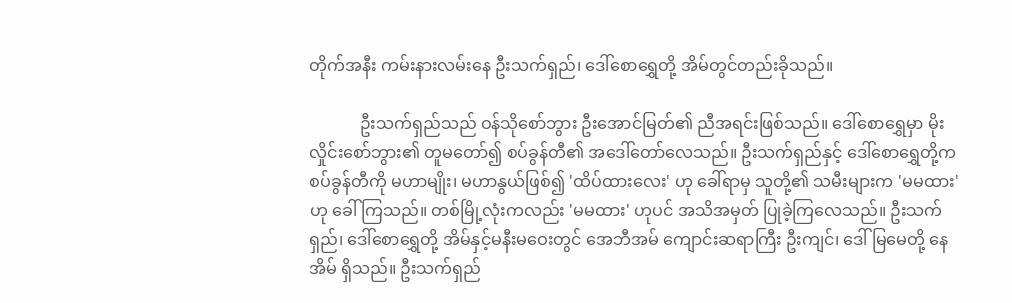တိုက်အနီး ကမ်းနားလမ်းနေ ဦးသက်ရှည်၊ ဒေါ်စောရွှေတို့ အိမ်တွင်တည်းခိုသည်။

            ဦးသက်ရှည်သည် ဝန်သိုစော်ဘွား ဦးအောင်မြတ်၏ ညီအရင်းဖြစ်သည်။ ဒေါ်စောရွှေမှာ မိုးလှိုင်းစော်ဘွား၏ တူမတော်၍ စပ်ခွန်တီ၏ အဒေါ်တော်လေသည်။ ဦးသက်ရှည်နှင့် ဒေါ်စောရွှေတို့က စပ်ခွန်တီကို မဟာမျိုး၊ မဟာနွယ်ဖြစ်၍ 'ထိပ်ထားလေး' ဟု ခေါ်ရာမှ သူတို့၏ သမီးများက 'မမထား' ဟု ခေါ်ကြသည်။ တစ်မြို့လုံးကလည်း 'မမထား' ဟုပင် အသိအမှတ် ပြုခဲ့ကြလေသည်။ ဦးသက်ရှည်၊ ဒေါ်စောရွှေတို့ အိမ်နှင့်မနီးမဝေးတွင် အေဘီအမ် ကျောင်းဆရာကြီး ဦးကျင်၊ ဒေါ်မြမေတို့ နေအိမ် ရှိသည်။ ဦးသက်ရှည်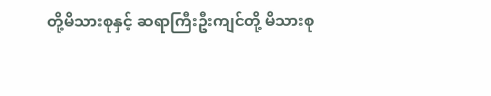တို့မိသားစုနှင့် ဆရာကြီးဦးကျင်တို့ မိသားစု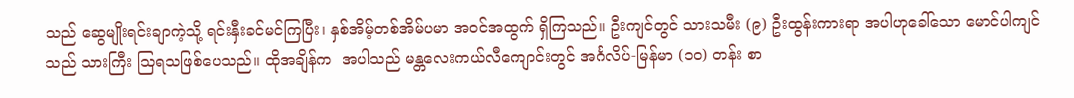သည် ဆွေမျိုးရင်းချာကဲ့သို့ ရင်းနှီးခင်မင်ကြပြီး၊ နှစ်အိမ့်တစ်အိမ်ပမာ အဝင်အထွက် ရှိကြသည်။ ဦးကျင်တွင် သားသမီး (၉) ဦးထွန်းကားရာ အပါဟုခေါ်သော မောင်ပါကျင်သည် သားကြီး သြရသဖြစ်ပေသည်။ ထိုအချိန်က  အပါသည် မန္တလေးကယ်လီကျောင်းတွင် အင်္ဂလိပ်-မြန်မာ (၁ဝ) တန်း စာ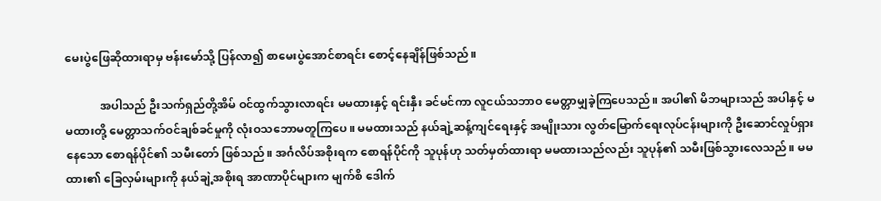မေးပွဲဖြေဆိုထားရာမှ ဗန်းမော်သို့ ပြန်လာ၍ စာမေးပွဲအောင်စာရင်း စောင့်နေချိန်ဖြစ်သည်။

            အပါသည် ဦးသက်ရှည်တို့အိမ် ဝင်ထွက်သွားလာရင်း မမထားနှင့် ရင်းနှီး ခင်မင်ကာ လူငယ်သဘာဝ မေတ္တာမျှခဲ့ကြပေသည်။ အပါ၏ မိဘများသည် အပါနှင့် မမထားတို့ မေတ္တာသက်ဝင်ချစ်ခင်မှုကို လုံးဝသဘောမတူကြပေ။ မမထားသည် နယ်ချဲ့ဆန့်ကျင်ရေးနှင့် အမျိုးသား လွတ်မြောက်ရေးလုပ်ငန်းများကို ဦးဆောင်လှုပ်ရှားနေသော စောရန်ပိုင်၏ သမီးတော် ဖြစ်သည်။ အင်္ဂလိပ်အစိုးရက စောရန်ပိုင်ကို သူပုန်ဟု သတ်မှတ်ထားရာ မမထားသည်လည်း သူပုန်၏ သမီးဖြစ်သွားလေသည်။ မမထား၏ ခြေလှမ်းများကို နယ်ချဲ့အစိုးရ အာဏာပိုင်များက မျက်စိ ဒေါက်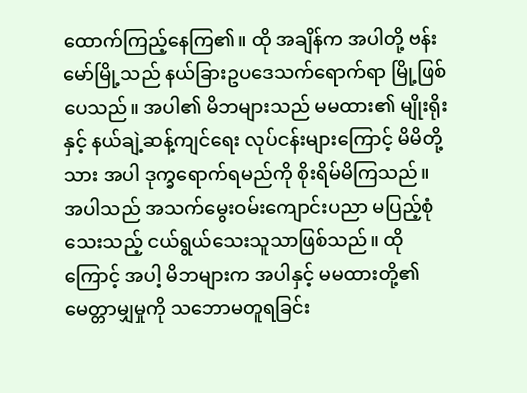ထောက်ကြည့်နေကြ၏။ ထို အချိန်က အပါတို့ ဗန်းမော်မြို့သည် နယ်ခြားဥပဒေသက်ရောက်ရာ မြို့ဖြစ်ပေသည်။ အပါ၏ မိဘများသည် မမထား၏ မျိုးရိုးနှင့် နယ်ချဲ့ဆန့်ကျင်ရေး လုပ်ငန်းများကြောင့် မိမိတို့သား အပါ ဒုက္ခရောက်ရမည်ကို စိုးရိမ်မိကြသည်။ အပါသည် အသက်မွေးဝမ်းကျောင်းပညာ မပြည့်စုံသေးသည့် ငယ်ရွယ်သေးသူသာဖြစ်သည်။ ထိုကြောင့် အပါ့ မိဘများက အပါနှင့် မမထားတို့၏ မေတ္တာမျှမှုကို သဘောမတူရခြင်း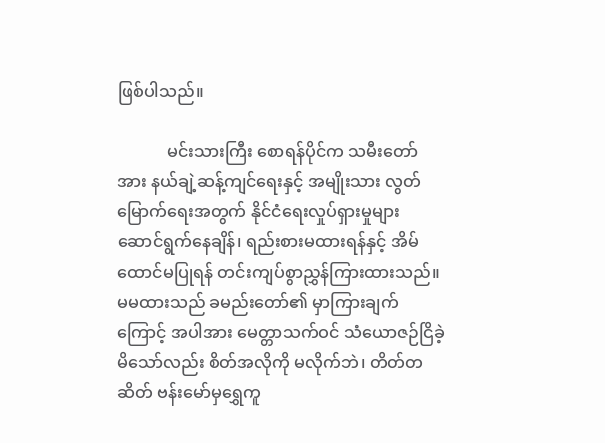ဖြစ်ပါသည်။

            မင်းသားကြီး စောရန်ပိုင်က သမီးတော်အား နယ်ချဲ့ဆန့်ကျင်ရေးနှင့် အမျိုးသား လွတ်မြောက်ရေးအတွက် နိုင်ငံရေးလှုပ်ရှားမှုများ ဆောင်ရွက်နေချိန်၊ ရည်းစားမထားရန်နှင့် အိမ်ထောင်မပြုရန် တင်းကျပ်စွာညွှန်ကြားထားသည်။ မမထားသည် ခမည်းတော်၏ မှာကြားချက်ကြောင့် အပါအား မေတ္တာသက်ဝင် သံယောဇဉ်ငြိခဲ့မိသော်လည်း စိတ်အလိုကို မလိုက်ဘဲ၊ တိတ်တဆိတ် ဗန်းမော်မှရွှေကူ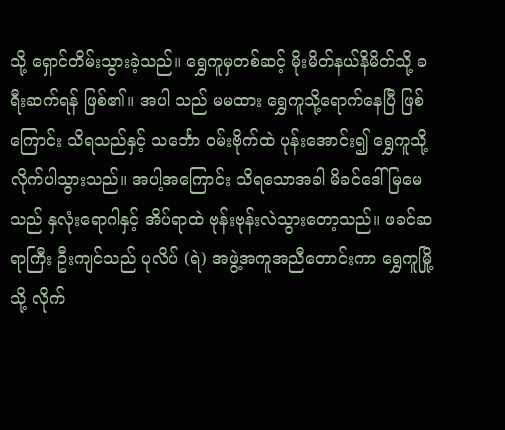သို့ ရှောင်တိမ်းသွားခဲ့သည်။ ရွှေကူမှတစ်ဆင့် မိုးမိတ်နယ်နိမိတ်သို့ ခရီးဆက်ရန် ဖြစ်၏။ အပါ သည် မမထား ရွှေကူသို့ရောက်နေပြီ ဖြစ်ကြောင်း သိရသည်နှင့် သ‌င်္ဘော ဝမ်းဗိုက်ထဲ ပုန်းအောင်း၍ ရွှေကူသို့ လိုက်ပါသွားသည်။ အပါ့အကြောင်း သိရသောအခါ မိခင်ဒေါ်မြမေသည် နှလုံးရောဂါနှင့် အိပ်ရာထဲ ဗုန်းဗုန်းလဲသွားတော့သည်။ ဖခင်ဆရာကြီး ဦးကျင်သည် ပုလိပ် (ရဲ) အဖွဲ့အကူအညီတောင်းကာ ရွှေကူမြို့သို့ လိုက်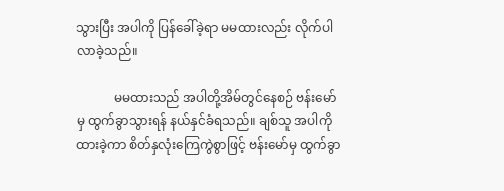သွားပြီး အပါကို ပြန်ခေါ်ခဲ့ရာ မမထားလည်း လိုက်ပါလာခဲ့သည်။

            မမထားသည် အပါတို့အိမ်တွင်နေစဉ် ဗန်းမော်မှ ထွက်ခွာသွားရန် နယ်နှင်ခံရသည်။ ချစ်သူ အပါကိုထားခဲ့ကာ စိတ်နှလုံးကြေကွဲစွာဖြင့် ဗန်းမော်မှ ထွက်ခွာ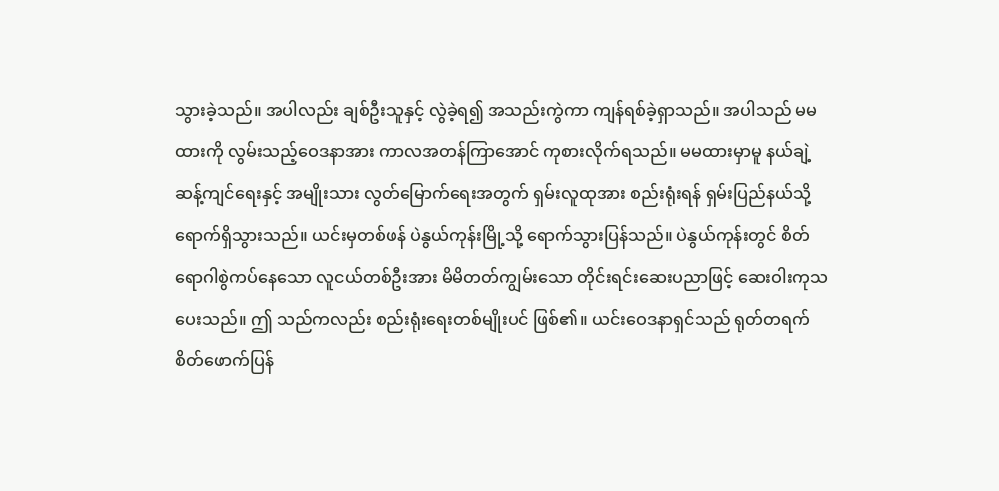သွားခဲ့သည်။ အပါလည်း ချစ်ဦးသူနှင့် လွဲခဲ့ရ၍ အသည်းကွဲကာ ကျန်ရစ်ခဲ့ရှာသည်။ အပါသည် မမထားကို လွမ်းသည့်ဝေဒနာအား ကာလအတန်ကြာအောင် ကုစားလိုက်ရသည်။ မမထားမှာမူ နယ်ချဲ့ဆန့်ကျင်ရေးနှင့် အမျိုးသား လွတ်မြောက်ရေးအတွက် ရှမ်းလူထုအား စည်းရုံးရန် ရှမ်းပြည်နယ်သို့ ရောက်ရှိသွားသည်။ ယင်းမှတစ်ဖန် ပဲနွယ်ကုန်းမြို့သို့ ရောက်သွားပြန်သည်။ ပဲနွယ်ကုန်းတွင် စိတ်ရောဂါစွဲကပ်နေသော လူငယ်တစ်ဦးအား မိမိတတ်ကျွမ်းသော တိုင်းရင်းဆေးပညာဖြင့် ဆေးဝါးကုသပေးသည်။ ဤ သည်ကလည်း စည်းရုံးရေးတစ်မျိုးပင် ဖြစ်၏။ ယင်းဝေဒနာရှင်သည် ရုတ်တရက် စိတ်ဖောက်ပြန်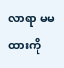လာရာ မမထားကို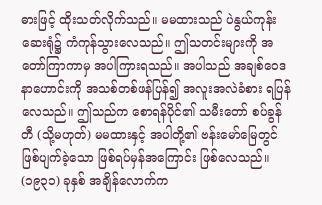ဓားဖြင့် ထိုးသတ်လိုက်သည်။ မမထားသည် ပဲနွယ်ကုန်းဆေးရုံ၌ ကံကုန်သွားလေသည်။ ဤသတင်းများကို အတော်ကြာကာမှ အပါကြားရသည်။ အပါသည် အချစ်ဝေဒနာဟောင်းကို အသစ်တစ်ဖန်ပြန်၍ အလူးအလဲခံစား ရပြန်လေသည်။ ဤသည်က စောရန်ပိုင်၏ သမီးတော် စပ်ခွန်တီ (သို့မဟုတ်) မမထားနှင့် အပါတို့၏ ဗန်းမော်မြေတွင် ဖြစ်ပျက်ခဲ့သော ဖြစ်ရပ်မှန်အကြောင်း ဖြစ်လေသည်။ (၁၉၃၁) ခုနှစ် အချိန်လောက်က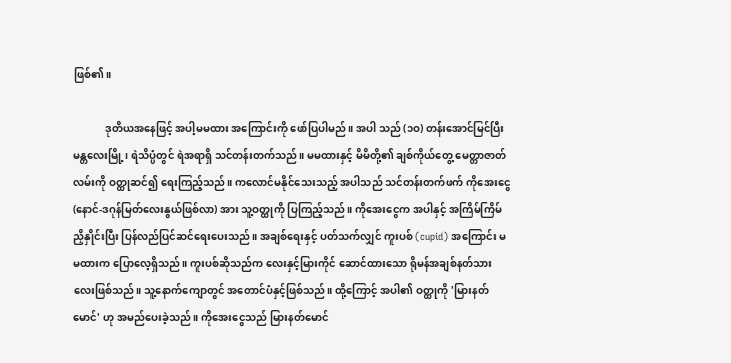ဖြစ်၏။

            ဒုတိယအနေဖြင့် အပါ့မမထား အကြောင်းကို ဖော်ပြပါမည်။ အပါ သည် (၁ဝ) တန်းအောင်မြင်ပြီး မန္တလေးမြို့၊ ရဲသိပ္ပံတွင် ရဲအရာရှိ သင်တန်းတက်သည်။ မမထားနှင့် မိမိတို့၏ ချစ်ကိုယ်တွေ့ မေတ္တာဇာတ်လမ်းကို ဝတ္ထုဆင်၍ ရေးကြည့်သည်။ ကလောင်မနိုင်သေးသည့် အပါသည် သင်တန်းတက်ဖက် ကိုအေးငွေ (နောင်-ဒဂုန်မြတ်လေးနွယ်ဖြစ်လာ) အား သူ့ဝတ္ထုကို ပြကြည့်သည်။ ကိုအေးငွေက အပါနှင့် အကြိမ်ကြိမ်ညှိနှိုင်းပြီး ပြန်လည်ပြင်ဆင်ရေးပေးသည်။ အချစ်ရေးနှင့် ပတ်သက်လျှင် ကူးပစ် (cupid) အကြောင်း မမထားက ပြောလေ့ရှိသည်။ ကူးပစ်ဆိုသည်က လေးနှင့်မြားကိုင် ဆောင်ထားသော ရိုမန်အချစ်နတ်သားလေးဖြစ်သည်။ သူ့နောက်ကျောတွင် အတောင်ပံနှင့်ဖြစ်သည်။ ထို့ကြောင့် အပါ၏ ဝတ္ထုကို 'မြားနတ်မောင်' ဟု အမည်ပေးခဲ့သည်။ ကိုအေးငွေသည် မြားနတ်မောင်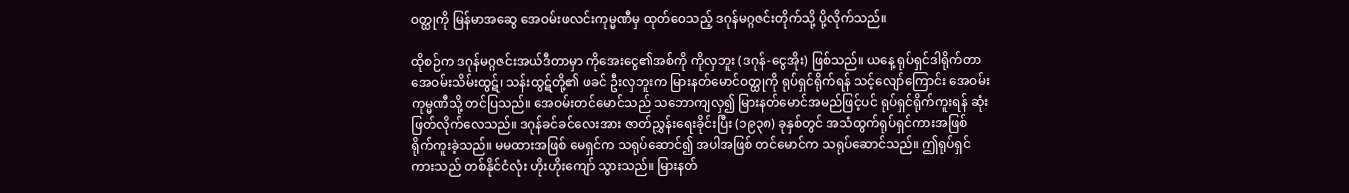ဝတ္ထုကို မြန်မာအဆွေ အေဝမ်းဖလင်းကုမ္မဏီမှ ထုတ်ဝေသည့် ဒဂုန်မဂ္ဂဇင်းတိုက်သို့ ပို့လိုက်သည်။

ထိုစဉ်က ဒဂုန်မဂ္ဂဇင်းအယ်ဒီတာမှာ ကိုအေးငွေ၏အစ်ကို ကိုလှဘူး (ဒဂုန်-ငွေအိုး) ဖြစ်သည်။ ယနေ့ ရုပ်ရှင်ဒါရိုက်တာ အေဝမ်းသိမ်းထွဋ်၊ သန်းထွဋ်တို့၏ ဖခင် ဦးလှဘူးက မြားနတ်မောင်ဝတ္ထုကို ရုပ်ရှင်ရိုက်ရန် သင့်လျော်ကြောင်း အေဝမ်းကုမ္မဏီသို့ တင်ပြသည်။ အေဝမ်းတင်မောင်သည် သဘောကျလှ၍ မြားနတ်မောင်အမည်ဖြင့်ပင် ရုပ်ရှင်ရိုက်ကူးရန် ဆုံးဖြတ်လိုက်လေသည်။ ဒဂုန်ခင်ခင်လေးအား ဇာတ်ညွှန်းရေးခိုင်းပြီး (၁၉၃၈) ခုနှစ်တွင် အသံထွက်ရုပ်ရှင်ကားအဖြစ် ရိုက်ကူးခဲ့သည်။ မမထားအဖြစ် မေရှင်က သရုပ်ဆောင်၍ အပါအဖြစ် တင်မောင်က သရုပ်ဆောင်သည်။ ဤရုပ်ရှင်ကားသည် တစ်နိုင်ငံလုံး ဟိုးဟိုးကျော် သွားသည်။ မြားနတ်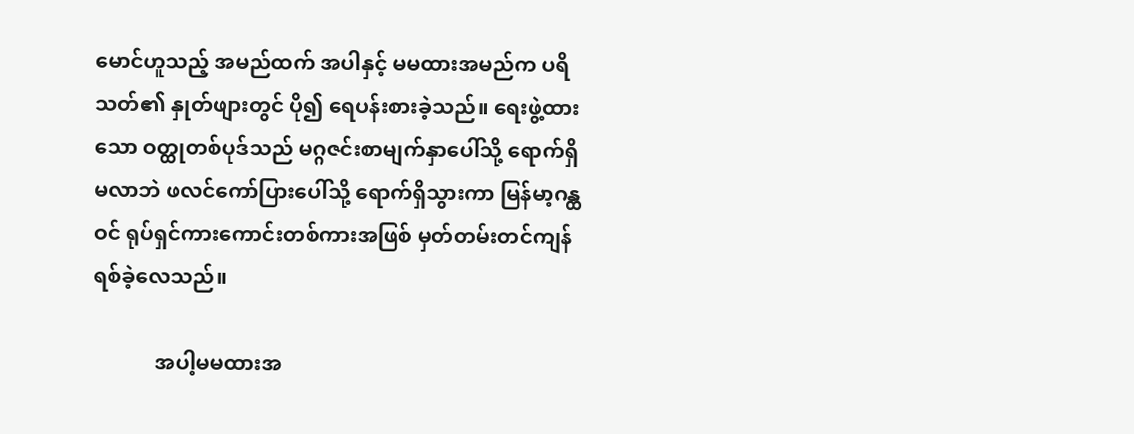မောင်ဟူသည့် အမည်ထက် အပါနှင့် မမထားအမည်က ပရိသတ်၏ နှုတ်ဖျားတွင် ပို၍ ရေပန်းစားခဲ့သည်။ ရေးဖွဲ့ထားသော ဝတ္ထုတစ်ပုဒ်သည် မဂ္ဂဇင်းစာမျက်နှာပေါ်သို့ ရောက်ရှိမလာဘဲ ဖလင်ကော်ပြားပေါ်သို့ ရောက်ရှိသွားကာ မြန်မာ့ဂန္ထဝင် ရုပ်ရှင်ကားကောင်းတစ်ကားအဖြစ် မှတ်တမ်းတင်ကျန်ရစ်ခဲ့လေသည်။

            အပါ့မမထားအ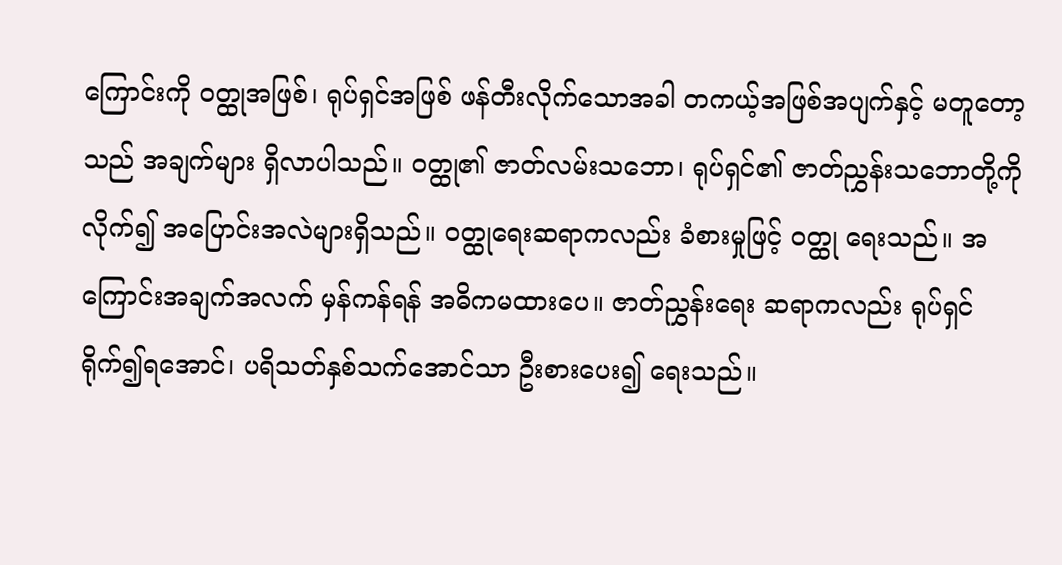ကြောင်းကို ဝတ္ထုအဖြစ်၊ ရုပ်ရှင်အဖြစ် ဖန်တီးလိုက်သောအခါ တကယ့်အဖြစ်အပျက်နှင့် မတူတော့သည် အချက်များ ရှိလာပါသည်။ ဝတ္ထု၏ ဇာတ်လမ်းသဘော၊ ရုပ်ရှင်၏ ဇာတ်ညွှန်းသဘောတို့ကိုလိုက်၍ အပြောင်းအလဲများရှိသည်။ ဝတ္ထုရေးဆရာကလည်း ခံစားမှုဖြင့် ဝတ္ထု ရေးသည်။ အကြောင်းအချက်အလက် မှန်ကန်ရန် အဓိကမထားပေ။ ဇာတ်ညွှန်းရေး ဆရာကလည်း ရုပ်ရှင်ရိုက်၍ရအောင်၊ ပရိသတ်နှစ်သက်အောင်သာ ဦးစားပေး၍ ရေးသည်။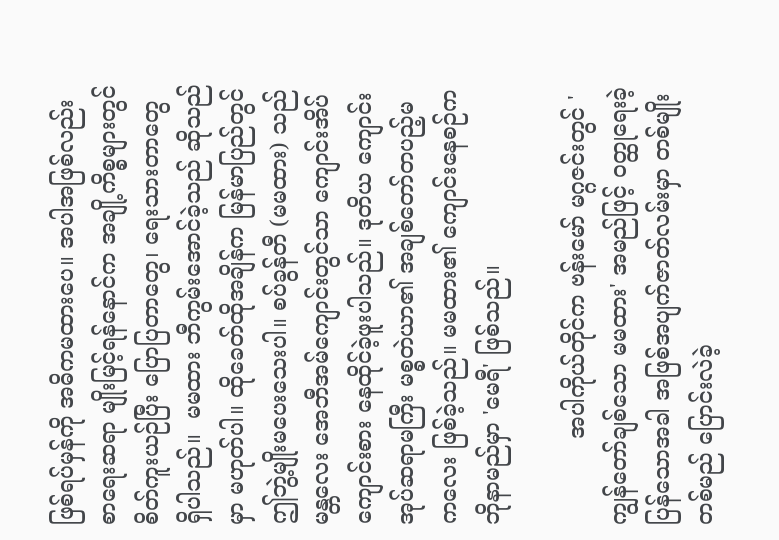ဖြစ်ရပ်မှန်ကို အဓိကမထားပေ။ အပါအဖြစ်လည်း စာရေးဆရာ မျိုးမြင့်ရန်နောင်က အချို့ကိစ္စများတွင် စိတ်ကူးယဉ်ပြီး ပြောပြတာတွေ၊ ရေးသားတာတွေ ရှိပါသည်။  မမထား ဘီကွမ်းအောင်ခဲ့သည် ဆိုသည်မှာ မဟုတ်ပါ။ ထိုခေတ်ထိုအချိန်က မြန်မာပြည်တွင် ဤဘွဲ့မျိုးမပေးသေးပါ။ စပ်ခွန်တီ (မမထား) သည် မန္တလေး အေဘီအမ်ကျောင်းတွင်သာ ကျောင်းအိပ်ကျောင်းစား နေထိုင်ခဲ့ဖူးပါသည်။ ဒုတိယ ကျောင်းအုပ်ဆရာမကြီး မစ္စတဲယာ၏ အချစ်တော်တပည့်မကလေး ဖြစ်ခဲ့သည်။ မမထား၏ ကျောင်းနေစဉ်က ဘိုနာမည်မှာ 'မေရီ' ဖြစ်သည်။

            အပါကိုယ်တိုင်က ဗန်းမော် မဂ္ဂဇင်းတွင် 'ကျွန်တော်ချစ်သော မမထား' အမည်ဖြင့် ဝတ္ထုရေးခဲ့ပြန်သောအခါ အဖြစ်အပျက်ဇာတ်လမ်းမှာ တစ်မျိုးတစ်မည် ပြောင်းလဲခဲ့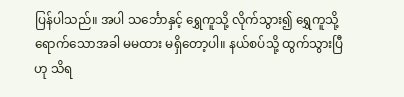ပြန်ပါသည်။ အပါ သ‌င်္ဘောနှင့် ရွှေကူသို့ လိုက်သွား၍ ရွှေကူသို့ရောက်သောအခါ မမထား မရှိတော့ပါ။ နယ်စပ်သို့ ထွက်သွားပြီဟု သိရ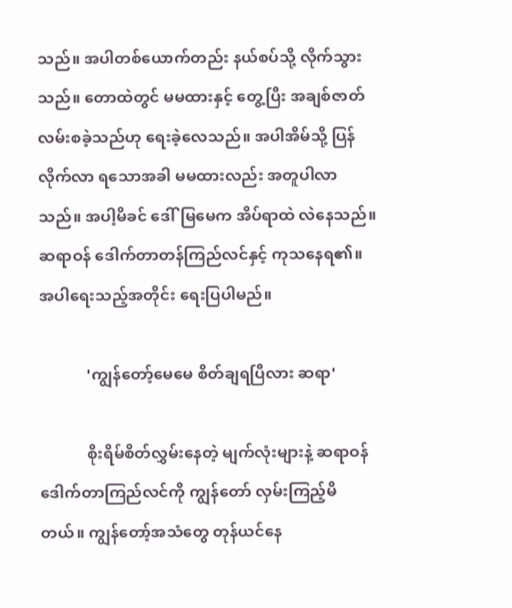သည်။ အပါတစ်ယောက်တည်း နယ်စပ်သို့ လိုက်သွားသည်။ တောထဲတွင် မမထားနှင့် တွေ့ပြီး အချစ်ဇာတ်လမ်းစခဲ့သည်ဟု ရေးခဲ့လေသည်။ အပါအိမ်သို့ ပြန်လိုက်လာ ရသောအခါ မမထားလည်း အတူပါလာသည်။ အပါ့မိခင် ဒေါ်မြမေက အိပ်ရာထဲ လဲနေသည်။ ဆရာဝန် ဒေါက်တာတန်ကြည်လင်နှင့် ကုသနေရ၏။ အပါရေးသည့်အတိုင်း ရေးပြပါမည်။

            'ကျွန်တော့်မေမေ စိတ်ချရပြီလား ဆရာ'

            စိုးရိမ်စိတ်လွှမ်းနေတဲ့ မျက်လုံးများနဲ့ ဆရာဝန်ဒေါက်တာကြည်လင်ကို ကျွန်တော် လှမ်းကြည့်မိတယ်။ ကျွန်တော့်အသံတွေ တုန်ယင်နေ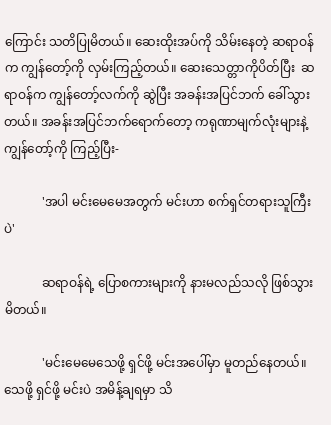ကြောင်း သတိပြုမိတယ်။ ဆေးထိုးအပ်ကို သိမ်းနေတဲ့ ဆရာဝန်က ကျွန်တော့်ကို လှမ်းကြည့်တယ်။ ဆေးသေတ္တာကိုပိတ်ပြီး  ဆရာဝန်က ကျွန်တော့်လက်ကို ဆွဲပြီး အခန်းအပြင်ဘက် ခေါ်သွားတယ်။ အခန်းအပြင်ဘက်ရောက်တော့ ကရုဏာမျက်လုံးများနဲ့ ကျွန်တော့်ကို ကြည့်ပြီး-

            'အပါ မင်းမေမေအတွက် မင်းဟာ စက်ရှင်တရားသူကြီးပဲ'

            ဆရာဝန်ရဲ့ ပြောစကားများကို နားမလည်သလို ဖြစ်သွားမိတယ်။

            'မင်းမေမေသေဖို့ ရှင်ဖို့ မင်းအပေါ်မှာ မူတည်နေတယ်။ သေဖို့ ရှင်ဖို့ မင်းပဲ အမိန့်ချရမှာ သိ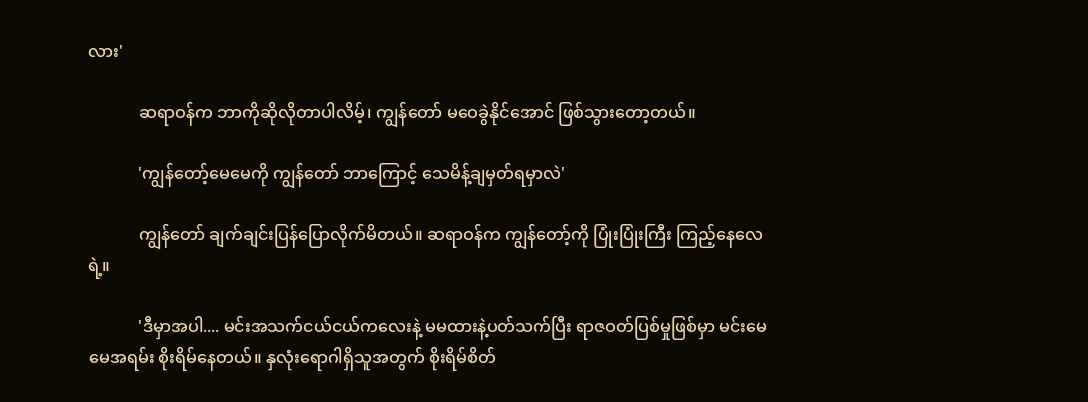လား'

            ဆရာဝန်က ဘာကိုဆိုလိုတာပါလိမ့်၊ ကျွန်တော် မဝေခွဲနိုင်အောင် ဖြစ်သွားတော့တယ်။

            'ကျွန်တော့်မေမေကို ကျွန်တော် ဘာကြောင့် သေမိန့်ချမှတ်ရမှာလဲ'

            ကျွန်တော် ချက်ချင်းပြန်ပြောလိုက်မိတယ်။ ဆရာဝန်က ကျွန်တော့်ကို ပြုံးပြုံးကြီး ကြည့်နေလေရဲ့။

            'ဒီမှာအပါ.... မင်းအသက်ငယ်ငယ်ကလေးနဲ့ မမထားနဲ့ပတ်သက်ပြီး ရာဇဝတ်ပြစ်မှုဖြစ်မှာ မင်းမေမေအရမ်း စိုးရိမ်နေတယ်။ နှလုံးရောဂါရှိသူအတွက် စိုးရိမ်စိတ်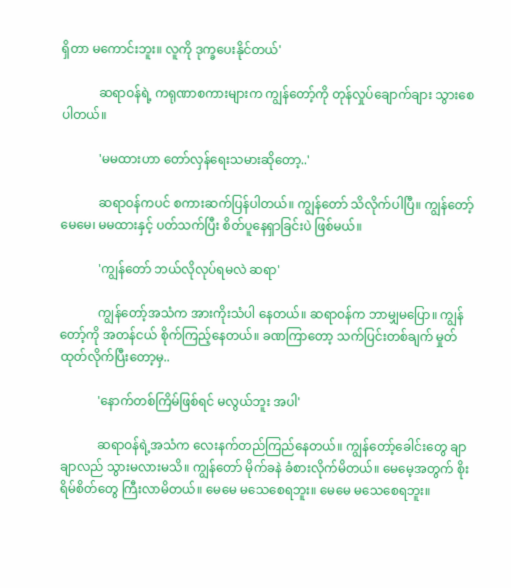ရှိတာ မကောင်းဘူး။ လူကို ဒုက္ခပေးနိုင်တယ်'

            ဆရာဝန်ရဲ့ ကရုဏာစကားများက ကျွန်တော့်ကို တုန်လှုပ်ချောက်ချား သွားစေပါတယ်။

            'မမထားဟာ တော်လှန်ရေးသမားဆိုတော့..'

            ဆရာဝန်ကပင် စကားဆက်ပြန်ပါတယ်။ ကျွန်တော် သိလိုက်ပါပြီ။ ကျွန်တော့်မေမေ၊ မမထားနှင့် ပတ်သက်ပြီး စိတ်ပူနေရှာခြင်းပဲ ဖြစ်မယ်။

            'ကျွန်တော် ဘယ်လိုလုပ်ရမလဲ ဆရာ'

            ကျွန်တော့်အသံက အားကိုးသံပါ နေတယ်။ ဆရာဝန်က ဘာမျှမပြော။ ကျွန်တော့်ကို အတန်ငယ် စိုက်ကြည့်နေတယ်။ ခဏကြာတော့ သက်ပြင်းတစ်ချက် မှုတ်ထုတ်လိုက်ပြီးတော့မှ..

            'နောက်တစ်ကြိမ်ဖြစ်ရင် မလွယ်ဘူး အပါ'

            ဆရာဝန်ရဲ့အသံက လေးနက်တည်ကြည်နေတယ်။ ကျွန်တော့်ခေါင်းတွေ ချာချာလည် သွားမလားမသိ။ ကျွန်တော် မိုက်ခနဲ ခံစားလိုက်မိတယ်။ မေမေ့အတွက် စိုးရိမ်စိတ်တွေ ကြီးလာမိတယ်။ မေမေ မသေစေရဘူး။ မေမေ မသေစေရဘူး။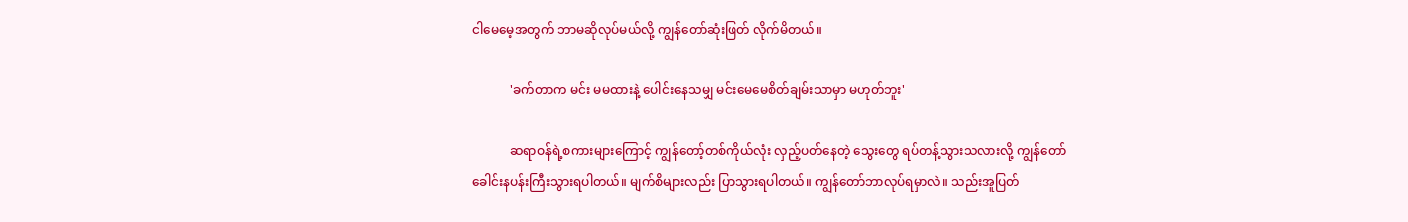ငါမေမေ့အတွက် ဘာမဆိုလုပ်မယ်လို့ ကျွန်တော်ဆုံးဖြတ် လိုက်မိတယ်။

            'ခက်တာက မင်း မမထားနဲ့ ပေါင်းနေသမျှ မင်းမေမေစိတ်ချမ်းသာမှာ မဟုတ်ဘူး'

            ဆရာဝန်ရဲ့စကားများကြောင့် ကျွန်တော့်တစ်ကိုယ်လုံး လှည့်ပတ်နေတဲ့ သွေးတွေ ရပ်တန့်သွားသလားလို့ ကျွန်တော် ခေါင်းနပန်းကြီးသွားရပါတယ်။ မျက်စိများလည်း ပြာသွားရပါတယ်။ ကျွန်တော်ဘာလုပ်ရမှာလဲ။ သည်းအူပြတ်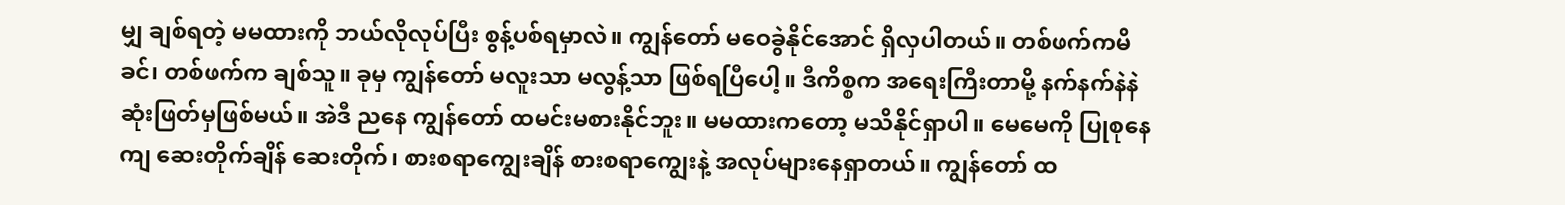မျှ ချစ်ရတဲ့ မမထားကို ဘယ်လိုလုပ်ပြီး စွန့်ပစ်ရမှာလဲ။ ကျွန်တော် မဝေခွဲနိုင်အောင် ရှိလှပါတယ်။ တစ်ဖက်ကမိခင်၊ တစ်ဖက်က ချစ်သူ။ ခုမှ ကျွန်တော် မလူးသာ မလွန့်သာ ဖြစ်ရပြီပေါ့။ ဒီကိစ္စက အရေးကြီးတာမို့ နက်နက်နဲနဲ ဆုံးဖြတ်မှဖြစ်မယ်။ အဲဒီ ညနေ ကျွန်တော် ထမင်းမစားနိုင်ဘူး။ မမထားကတော့ မသိနိုင်ရှာပါ။ မေမေကို ပြုစုနေကျ ဆေးတိုက်ချိန် ဆေးတိုက်၊ စားစရာကျွေးချိန် စားစရာကျွေးနဲ့ အလုပ်များနေရှာတယ်။ ကျွန်တော် ထ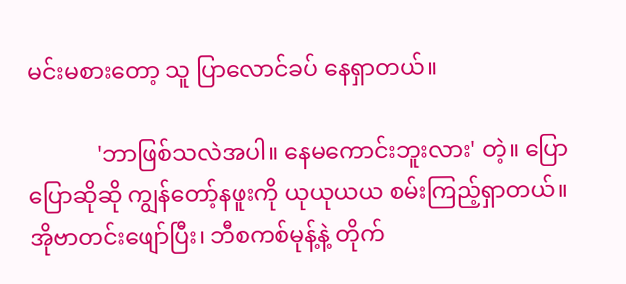မင်းမစားတော့ သူ ပြာလောင်ခပ် နေရှာတယ်။

            'ဘာဖြစ်သလဲအပါ။ နေမကောင်းဘူးလား' တဲ့။ ပြောပြောဆိုဆို ကျွန်တော့်နဖူးကို ယုယုယယ စမ်းကြည့်ရှာတယ်။ အိုဗာတင်းဖျော်ပြီး၊ ဘီစကစ်မုန့်နဲ့ တိုက်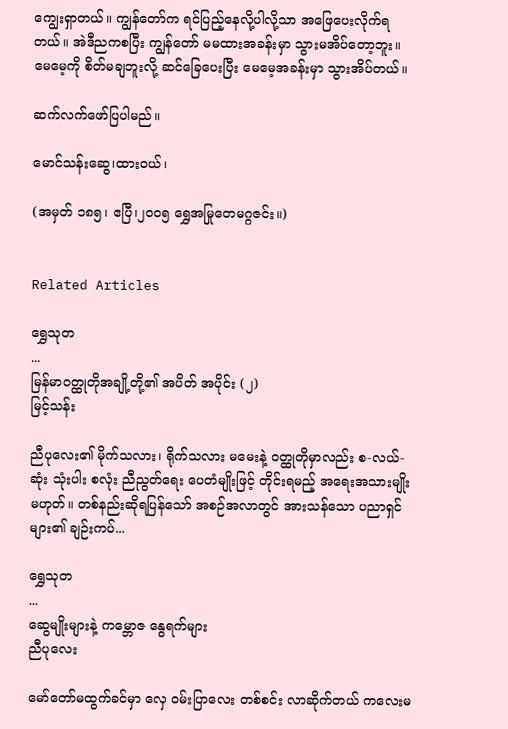ကျွေးရှာတယ်။ ကျွန်တော်က ရင်ပြည့်နေလို့ပါလို့သာ အဖြေပေးလိုက်ရတယ်။ အဲဒီညကစပြီး ကျွန်တော် မမထားအခန်းမှာ သွားမအိပ်တော့ဘူး။ မေမေ့ကို စိတ်မချဘူးလို့ ဆင်ခြေပေးပြီး မေမေ့အခန်းမှာ သွားအိပ်တယ်။

ဆက်လက်ဖော်ပြပါမည်။

မောင်သန်းဆွေ၊ထားဝယ်၊

(အမှတ် ၁၈၅၊ ဧပြီ၊၂၀၀၅ ရွှေအမြုတေမဂ္ဂဇင်း။)


Related Articles

ရွှေသုတ‌
...
မြန်မာဝတ္ထုတိုအချို့တို့၏ အပိတ် အပိုင်း (၂)
မြင့်သန်း

ညီပုလေး၏ မိုက်သလား၊ ရိုက်သလား မမေးနဲ့ ဝတ္ထုတိုမှာလည်း စ-လယ်-ဆုံး သုံးပါး စလုံး ညီညွတ်ရေး ပေတံမျိုးဖြင့် တိုင်းရမည့် အရေးအသားမျိုး မဟုတ်။ တစ်နည်းဆိုရပြန်သော် အစဉ်အလာတွင် အားသန်သော ပညာရှင်များ၏ ချဉ်းကပ်...

ရွှေသုတ‌
...
ဆွေမျိုးများနဲ့ ကမ္ဘောဇ နွေရက်များ
ညီပုလေး

မော်တော်မထွက်ခင်မှာ လှေ ဝမ်းပြာလေး တစ်စင်း လာဆိုက်တယ် ကလေးမ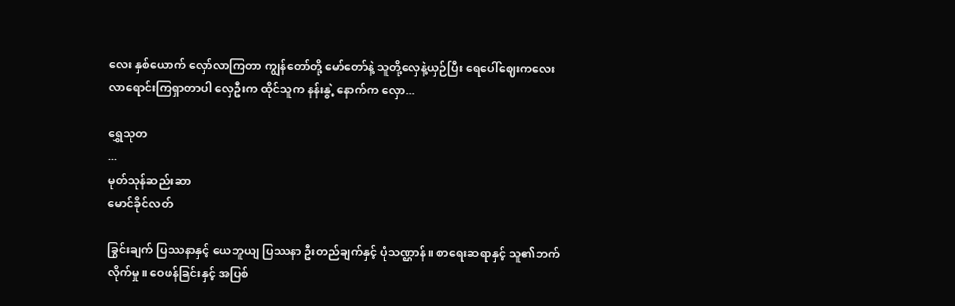လေး နှစ်ယောက် လှော်လာကြတာ ကျွန်တော်တို့ မော်တော်နဲ့ သူတို့လှေနဲ့ယှဉ်ပြီး ရေပေါ်ဈေးကလေး လာရောင်းကြရှာတာပါ လှေဦးက ထိုင်သူက နန်းနွဲ့ နောက်က လှော...

ရွှေသုတ‌
...
မုတ်သုန်ဆည်းဆာ
မောင်ခိုင်လတ်

ခြွင်းချက် ပြဿနာနှင့် ယေဘူယျ ပြဿနာ ဦးတည်ချက်နှင့် ပုံသဏ္ဌာန်။ စာရေးဆရာနှင့် သူ၏ဘက်လိုက်မှု။ ဝေဖန်ခြင်းနှင့် အပြစ်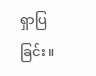ရှာပြခြင်း။